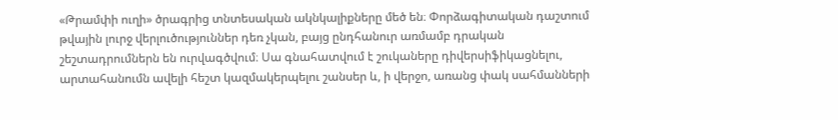«Թրամփի ուղի» ծրագրից տնտեսական ակնկալիքները մեծ են։ Փորձագիտական դաշտում թվային լուրջ վերլուծություններ դեռ չկան, բայց ընդհանուր առմամբ դրական շեշտադրումներն են ուրվագծվում։ Սա գնահատվում է շուկաները դիվերսիֆիկացնելու, արտահանումն ավելի հեշտ կազմակերպելու շանսեր և, ի վերջո, առանց փակ սահմանների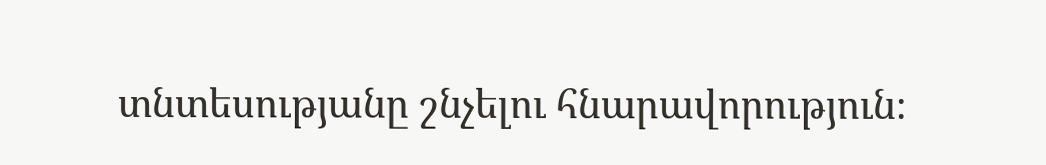տնտեսությանը շնչելու հնարավորություն։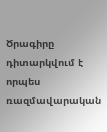Ծրագիրը դիտարկվում է որպես ռազմավարական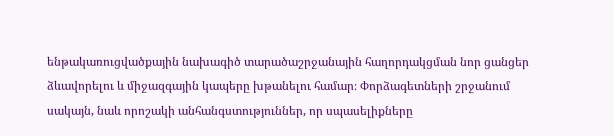ենթակառուցվածքային նախագիծ տարածաշրջանային հաղորդակցման նոր ցանցեր ձևավորելու և միջազգային կապերը խթանելու համար։ Փորձագետների շրջանում սակայն, նաև որոշակի անհանգստություններ, որ սպասելիքները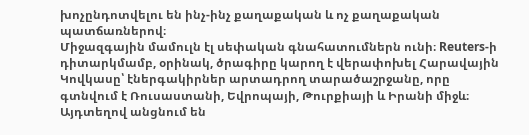խոչընդոտվելու են ինչ-ինչ քաղաքական և ոչ քաղաքական պատճառներով։
Միջազգային մամուլն էլ սեփական գնահատումներն ունի։ Reuters-ի դիտարկմամբ, օրինակ, ծրագիրը կարող է վերափոխել Հարավային Կովկասը՝ էներգակիրներ արտադրող տարածաշրջանը, որը գտնվում է Ռուսաստանի, Եվրոպայի, Թուրքիայի և Իրանի միջև։ Այդտեղով անցնում են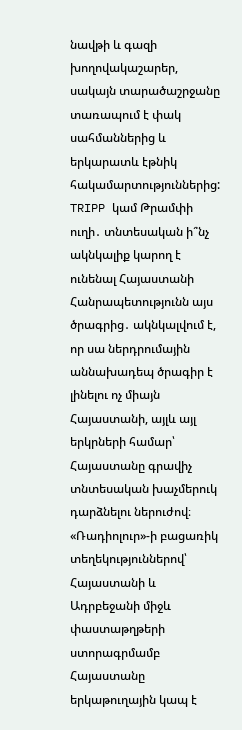նավթի և գազի խողովակաշարեր, սակայն տարածաշրջանը տառապում է փակ սահմաններից և երկարատև էթնիկ հակամարտություններից:
TRIPP կամ Թրամփի ուղի․ տնտեսական ի՞նչ ակնկալիք կարող է ունենալ Հայաստանի Հանրապետությունն այս ծրագրից․ ակնկալվում է, որ սա ներդրումային աննախադեպ ծրագիր է լինելու ոչ միայն Հայաստանի, այլև այլ երկրների համար՝ Հայաստանը գրավիչ տնտեսական խաչմերուկ դարձնելու ներուժով։
«Ռադիոլուր»-ի բացառիկ տեղեկություններով՝ Հայաստանի և Ադրբեջանի միջև փաստաթղթերի ստորագրմամբ Հայաստանը երկաթուղային կապ է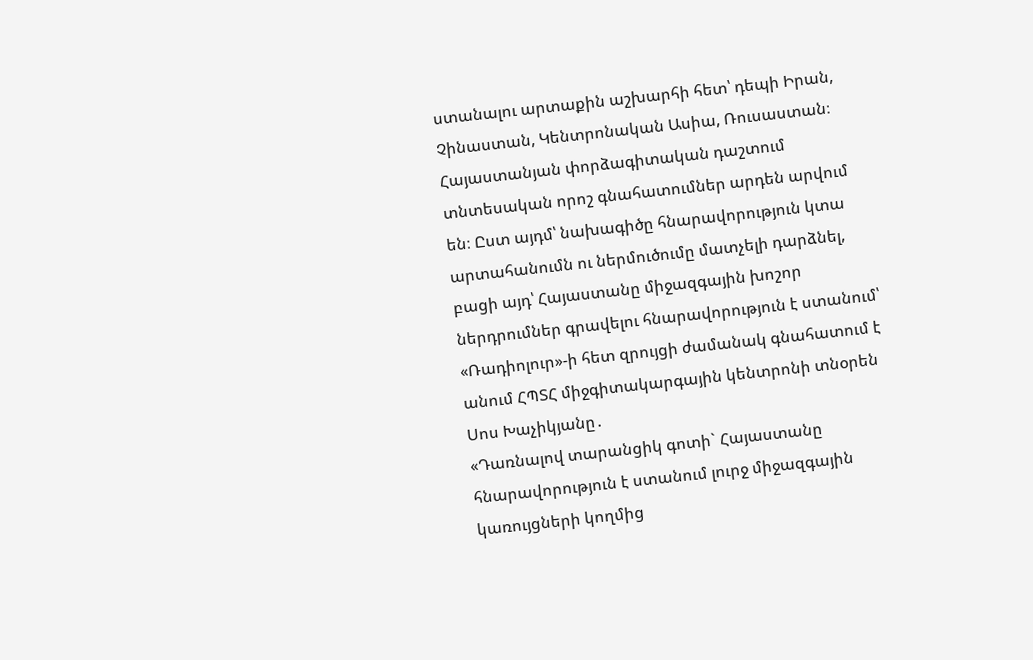ստանալու արտաքին աշխարհի հետ՝ դեպի Իրան, Չինաստան, Կենտրոնական Ասիա, Ռուսաստան։ Հայաստանյան փորձագիտական դաշտում տնտեսական որոշ գնահատումներ արդեն արվում են։ Ըստ այդմ՝ նախագիծը հնարավորություն կտա արտահանումն ու ներմուծումը մատչելի դարձնել, բացի այդ՝ Հայաստանը միջազգային խոշոր ներդրումներ գրավելու հնարավորություն է ստանում՝ «Ռադիոլուր»-ի հետ զրույցի ժամանակ գնահատում է անում ՀՊՏՀ միջգիտակարգային կենտրոնի տնօրեն Սոս Խաչիկյանը․
«Դառնալով տարանցիկ գոտի` Հայաստանը հնարավորություն է ստանում լուրջ միջազգային կառույցների կողմից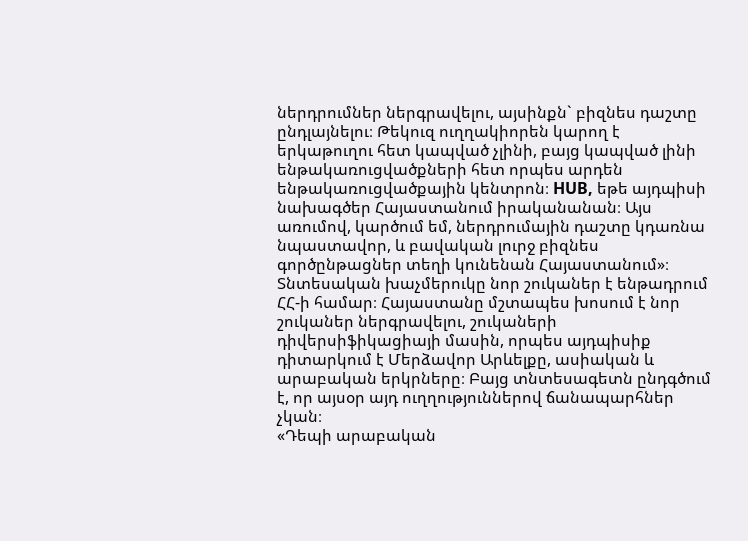ներդրումներ ներգրավելու, այսինքն` բիզնես դաշտը ընդլայնելու։ Թեկուզ ուղղակիորեն կարող է երկաթուղու հետ կապված չլինի, բայց կապված լինի ենթակառուցվածքների հետ որպես արդեն ենթակառուցվածքային կենտրոն։ HUB, եթե այդպիսի նախագծեր Հայաստանում իրականանան։ Այս առումով, կարծում եմ, ներդրումային դաշտը կդառնա նպաստավոր, և բավական լուրջ բիզնես գործընթացներ տեղի կունենան Հայաստանում»։
Տնտեսական խաչմերուկը նոր շուկաներ է ենթադրում ՀՀ-ի համար։ Հայաստանը մշտապես խոսում է նոր շուկաներ ներգրավելու, շուկաների դիվերսիֆիկացիայի մասին, որպես այդպիսիք դիտարկում է Մերձավոր Արևելքը, ասիական և արաբական երկրները։ Բայց տնտեսագետն ընդգծում է, որ այսօր այդ ուղղություններով ճանապարհներ չկան։
«Դեպի արաբական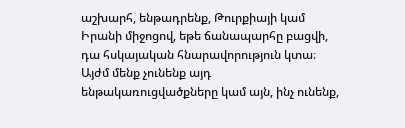աշխարհ, ենթադրենք, Թուրքիայի կամ Իրանի միջոցով, եթե ճանապարհը բացվի, դա հսկայական հնարավորություն կտա։ Այժմ մենք չունենք այդ ենթակառուցվածքները կամ այն, ինչ ունենք,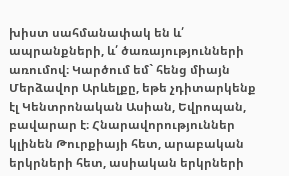խիստ սահմանափակ են և՛ ապրանքների, և՛ ծառայությունների առումով։ Կարծում եմ` հենց միայն Մերձավոր Արևելքը, եթե չդիտարկենք էլ Կենտրոնական Ասիան, Եվրոպան, բավարար է։ Հնարավորություններ կլինեն Թուրքիայի հետ, արաբական երկրների հետ, ասիական երկրների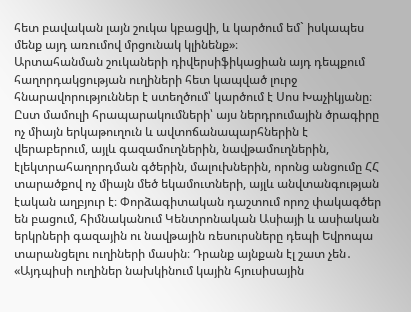հետ բավական լայն շուկա կբացվի, և կարծում եմ` իսկապես մենք այդ առումով մրցունակ կլինենք»։
Արտահանման շուկաների դիվերսիֆիկացիան այդ դեպքում հաղորդակցության ուղիների հետ կապված լուրջ հնարավորություններ է ստեղծում՝ կարծում է Սոս Խաչիկյանը։ Ըստ մամուլի հրապարակումների՝ այս ներդրումային ծրագիրը ոչ միայն երկաթուղուն և ավտոճանապարհներին է վերաբերում, այլև գազամուղներին, նավթամուղներին, էլեկտրահաղորդման գծերին, մալուխներին, որոնց անցումը ՀՀ տարածքով ոչ միայն մեծ եկամուտների, այլև անվտանգության էական աղբյուր է։ Փորձագիտական դաշտում որոշ փակագծեր են բացում, հիմնականում Կենտրոնական Ասիայի և ասիական երկրների գազային ու նավթային ռեսուրսները դեպի Եվրոպա տարանցելու ուղիների մասին։ Դրանք այնքան էլ շատ չեն․
«Այդպիսի ուղիներ նախկինում կային հյուսիսային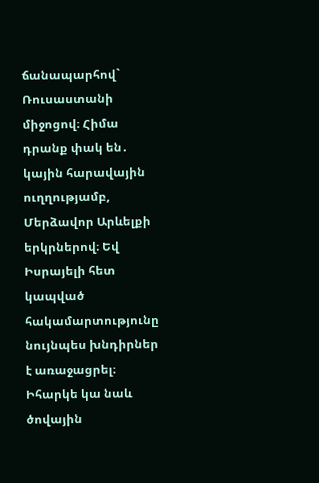ճանապարհով` Ռուսաստանի միջոցով։ Հիմա դրանք փակ են․ կային հարավային ուղղությամբ, Մերձավոր Արևելքի երկրներով։ Եվ Իսրայելի հետ կապված հակամարտությունը նույնպես խնդիրներ է առաջացրել։ Իհարկե կա նաև ծովային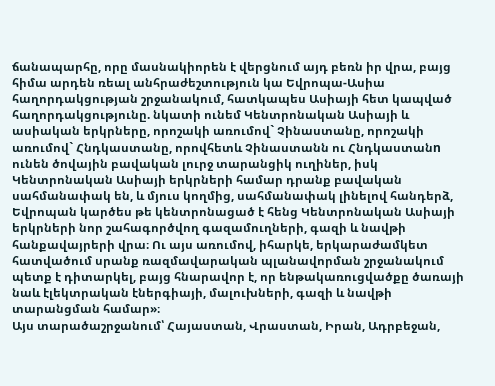ճանապարհը, որը մասնակիորեն է վերցնում այդ բեռն իր վրա, բայց հիմա արդեն ռեալ անհրաժեշտություն կա Եվրոպա-Ասիա հաղորդակցության շրջանակում, հատկապես Ասիայի հետ կապված հաղորդակցությունը. նկատի ունեմ Կենտրոնական Ասիայի և ասիական երկրները, որոշակի առումով` Չինաստանը, որոշակի առումով` Հնդկաստանը, որովհետև Չինաստանն ու Հնդկաստանn ունեն ծովային բավական լուրջ տարանցիկ ուղիներ, իսկ Կենտրոնական Ասիայի երկրների համար դրանք բավական սահմանափակ են, և մյուս կողմից, սահմանափակ լինելով հանդերձ, Եվրոպան կարծես թե կենտրոնացած է հենց Կենտրոնական Ասիայի երկրների նոր շահագործվող գազամուղների, գազի և նավթի հանքավայրերի վրա։ Ու այս առումով, իհարկե, երկարաժամկետ հատվածում սրանք ռազմավարական պլանավորման շրջանակում պետք է դիտարկել, բայց հնարավոր է, որ ենթակառուցվածքը ծառայի նաև էլեկտրական էներգիայի, մալուխների, գազի և նավթի տարանցման համար»։
Այս տարածաշրջանում՝ Հայաստան, Վրաստան, Իրան, Ադրբեջան,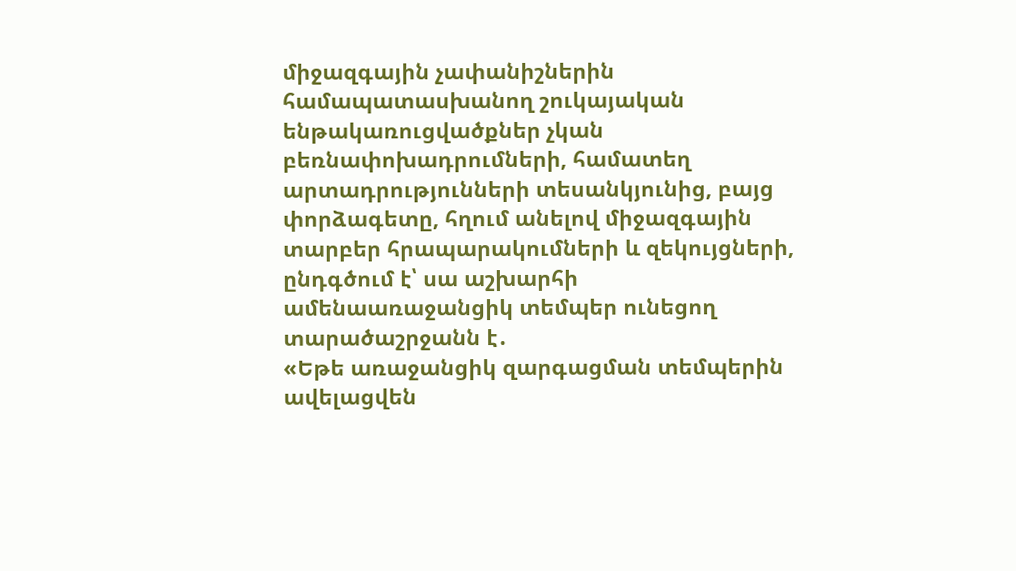միջազգային չափանիշներին համապատասխանող շուկայական ենթակառուցվածքներ չկան բեռնափոխադրումների, համատեղ արտադրությունների տեսանկյունից, բայց փորձագետը, հղում անելով միջազգային տարբեր հրապարակումների և զեկույցների, ընդգծում է՝ սա աշխարհի ամենաառաջանցիկ տեմպեր ունեցող տարածաշրջանն է․
«Եթե առաջանցիկ զարգացման տեմպերին ավելացվեն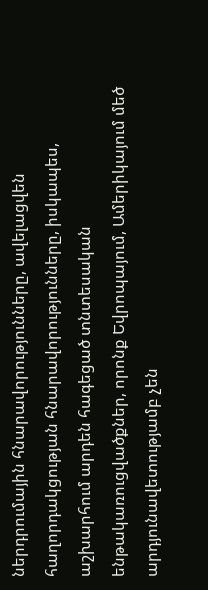ներդրումային հնարավորությունները, ավելացվեն հաղորդակցության հնարավորությունները, իսկապես, աշխարհում արդեն հագեցած տնտեսական ենթակառուցվածքներ, որոնք Եվրոպայում, Ամերիկայում մեծ արդյունավետությամբ չեն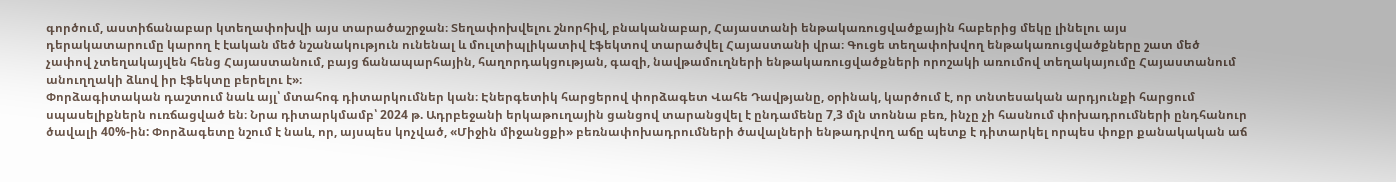գործում, աստիճանաբար կտեղափոխվի այս տարածաշրջան։ Տեղափոխվելու շնորհիվ, բնականաբար, Հայաստանի ենթակառուցվածքային հաբերից մեկը լինելու այս դերակատարումը կարող է էական մեծ նշանակություն ունենալ և մուլտիպլիկատիվ էֆեկտով տարածվել Հայաստանի վրա։ Գուցե տեղափոխվող ենթակառուցվածքները շատ մեծ չափով չտեղակայվեն հենց Հայաստանում, բայց ճանապարհային, հաղորդակցության, գազի, նավթամուղների ենթակառուցվածքների որոշակի առումով տեղակայումը Հայաստանում անուղղակի ձևով իր էֆեկտը բերելու է»։
Փորձագիտական դաշտում նաև այլ՝ մտահոգ դիտարկումներ կան։ Էներգետիկ հարցերով փորձագետ Վահե Դավթյանը, օրինակ, կարծում է, որ տնտեսական արդյունքի հարցում սպասելիքներն ուռճացված են։ Նրա դիտարկմամբ՝ 2024 թ. Ադրբեջանի երկաթուղային ցանցով տարանցվել է ընդամենը 7,3 մլն տոննա բեռ, ինչը չի հասնում փոխադրումների ընդհանուր ծավալի 40%-ին: Փորձագետը նշում է նաև, որ, այսպես կոչված, «Միջին միջանցքի» բեռնափոխադրումների ծավալների ենթադրվող աճը պետք է դիտարկել որպես փոքր քանակական աճ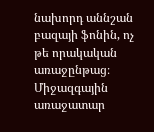նախորդ աննշան բազայի ֆոնին, ոչ թե որակական առաջընթաց։
Միջազգային առաջատար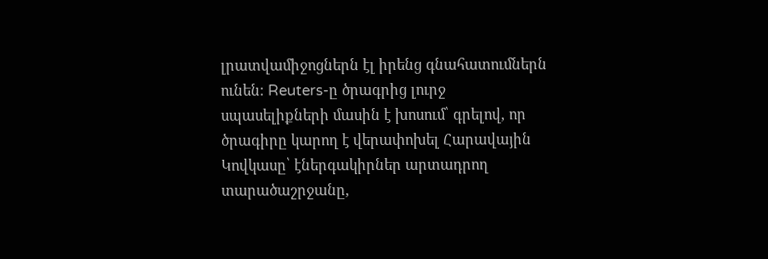լրատվամիջոցներն էլ իրենց գնահատումներն ունեն։ Reuters-ը ծրագրից լուրջ սպասելիքների մասին է խոսում՝ գրելով, որ ծրագիրը կարող է վերափոխել Հարավային Կովկասը՝ էներգակիրներ արտադրող տարածաշրջանը,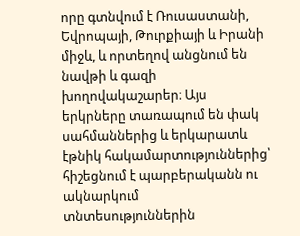որը գտնվում է Ռուսաստանի, Եվրոպայի, Թուրքիայի և Իրանի միջև, և որտեղով անցնում են նավթի և գազի խողովակաշարեր։ Այս երկրները տառապում են փակ սահմաններից և երկարատև էթնիկ հակամարտություններից՝ հիշեցնում է պարբերականն ու ակնարկում տնտեսություններին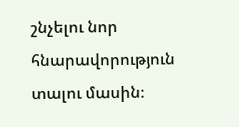շնչելու նոր հնարավորություն տալու մասին։